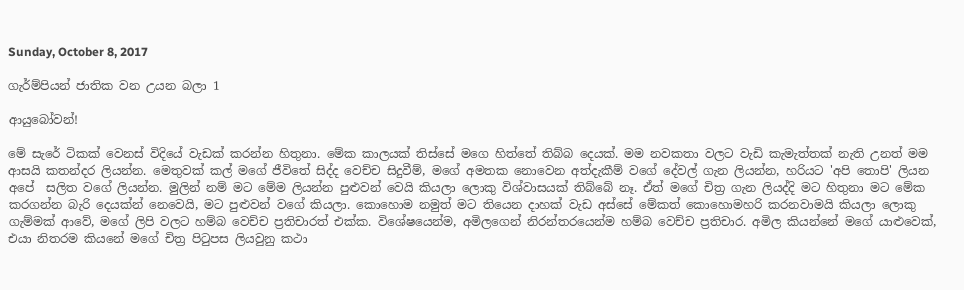Sunday, October 8, 2017

ගැර්ම්පියන් ජාතික වන උයන බලා 1

ආයුබෝවන්!

මේ සැරේ ටිකක් වෙනස් විදියේ වැඩක් කරන්න හිතුනා. මේක කාලයක් තිස්සේ මගෙ හිත්තේ තිබ්බ දෙයක්. මම නවකතා වලට වැඩි කැමැත්තක් නැති උනත් මම ආසයි කතන්දර ලියන්න. මෙතුවක් කල් මගේ ජීවිතේ සිද්ද වෙච්ච සිදුවීම්, මගේ අමතක නොවෙන අත්දැකීම් වගේ දේවල් ගැන ලියන්න, හරියට 'අපි තොපි' ලියන අපේ  සලිත වගේ ලියන්න. මුලින් නම් මට මේම ලියන්න පුළුවන් වෙයි කියලා ලොකු විශ්වාසයක් තිබ්බේ නෑ. ඒත් මගේ චිත්‍ර ගැන ලියද්දි මට හිතුනා මට මේක කරගන්න බැරි දෙයක්න් නෙවෙයි, මට පුළුවන් වගේ කියලා. කොහොම නමුත් මට තියෙන දාහක් වැඩ අස්සේ මේකත් කොහොමහරි කරනවාමයි කියලා ලොකු ගැම්මක් ආවේ, මගේ ලිපි වලට හම්බ වෙච්ච ප්‍රතිචාරත් එක්ක. විශේෂයෙන්ම, අමිලගෙන් නිරන්තරයෙන්ම හම්බ වෙච්ච ප්‍රතිචාර. අමිල කියන්නේ මගේ යාළුවෙක්, එයා නිතරම කියනේ මගේ චිත්‍ර පිටුපස ලියවුනු කථා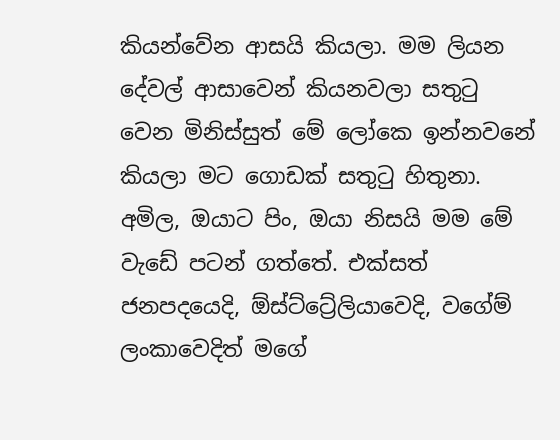කියන්වේන ආසයි කියලා. මම ලියන දේවල් ආසාවෙන් කියනවලා සතුටු වෙන මිනිස්සුත් මේ ලෝකෙ ඉන්නවනේ කියලා මට ගොඩක් සතුටු හිතුනා. අමිල, ඔයාට පිං, ඔයා නිසයි මම මේ වැඩේ පටන් ගත්තේ. එක්සත් ජනපදයෙදි, ඕස්ට්ට්‍රේලියාවෙදි, වගේම් ලංකාවෙදිත් මගේ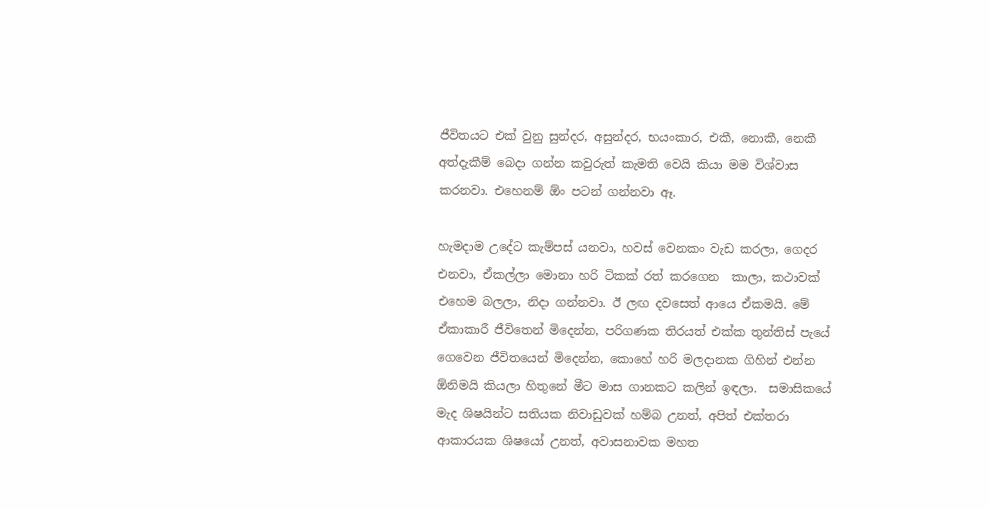ජීවිතයට එක් වුනු සුන්දර, අසුන්දර, භයංකාර, එකී, නොකී, නෙකී අත්දැකීම් බෙදා ගන්න කවුරුත් කැමති වෙයි කියා මම විශ්වාස කරනවා. එහෙනම් ඕං පටන් ගන්නවා ඈ.

හැමදාම උදේට කැම්පස් යනවා, හවස් වෙනකං වැඩ කරලා, ගෙදර එනවා, ඒකල්ලා මොනා හරි ටිකක් රත් කරගෙන  කාලා, කථාවක් එහෙම බලලා, නිදා ගන්නවා. ඊ ලඟ දවසෙත් ආයෙ ඒකමයි. මේ ඒකාකාරී ජීවිතෙන් මිදෙන්න, පරිගණක තිරයත් එක්ක තුන්තිස් පැයේ ගෙවෙන ජීවිතයෙන් මිදෙන්න, කොහේ හරි මලදානක ගිහින් එන්න ඕනිමයි කියලා හිතුනේ මීට මාස ගානකට කලින් ඉඳලා.  සමාසිකයේ මැද ශිෂයින්ට සතියක නිවාඩුවක් හම්බ උනත්, අපිත් එක්තරා ආකාරයක ශිෂයෝ උනත්, අවාසනාවක මහත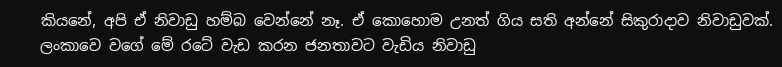කියනේ, අපි ඒ නිවාඩු හම්බ වෙන්නේ නෑ. ඒ කොහොම උනත් ගිය සති අන්නේ සිකුරාදාව නිවාඩුවක්. ලංකාවෙ වගේ මේ රටේ වැඩ කරන ජනතාවට වැඩිය නිවාඩු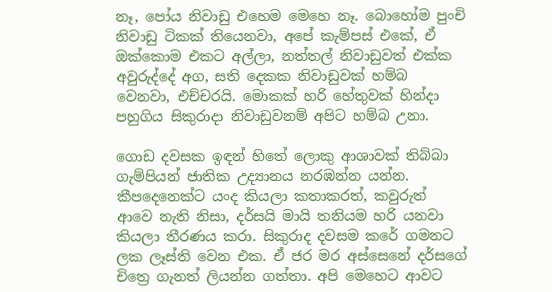නෑ, පෝය නිවාඩු එහෙම මෙහෙ නෑ. බොහෝම පුංචි නිවාඩු ටිකක් තියෙනවා, අපේ කැම්පස් එකේ, ඒ ඔක්කොම එකට අල්ලා, නත්තල් නිවාඩුවත් එක්ක අවුරුද්දේ අග, සති දෙකක නිවාඩුවක් හම්බ වෙනවා, එච්චරයි. මොකක් හරි හේතුවක් හින්දා පහුගිය සිකුරාදා නිවාඩුවනම් අපිට හම්බ උනා.

ගොඩ දවසක ඉඳන් හිතේ ලොකු ආශාවක් තිබ්බා ගැම්පියන් ජාතික උද්‍යානය නරඹන්න යන්න. කීපදෙනෙක්ට යංද කියලා කතාකරත්, කවුරුත් ආවෙ නැති නිසා, දර්සයි මායි තනියම හරි යනවා කියලා තීරණය කරා. සිකුරාද දවසම කරේ ගමනට ලක ලෑස්ති වෙන එක. ඒ ජර මර අස්සෙනේ දර්සගේ චිත්‍රෙ ගැනත් ලියන්න ගත්තා. අපි මෙහෙට ආවට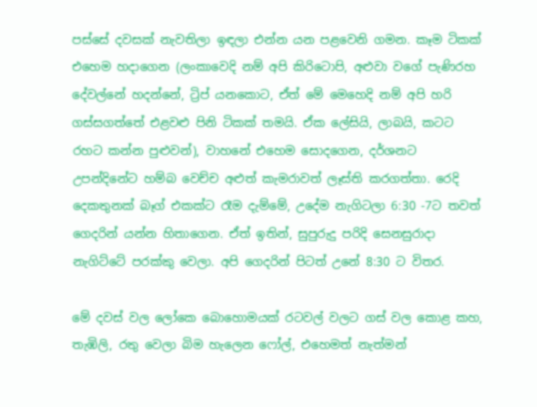පස්සේ දවසක් නැවතිලා ඉඳලා එන්න යන පළවෙනි ගමන. කෑම ටිකක් එහෙම හදාගෙන (ලංකාවෙදි නම් අපි කිරිටොපි, අළුවා වගේ පැණිරහ දේවල්නේ හදන්නේ, ට්‍රිප් යනකොට, ඒත් මේ මෙහෙදි නම් අපි හරි ගස්සගත්තේ එළවළු පිනි ටිකක් තමයි. ඒක ලේසියි, ලාබයි, කටට රහට කන්න පුළුවන්), වාහනේ එහෙම සොදගෙන, දර්ශනට උපන්දිනේට හම්බ වෙච්ච අළුත් කැමරාවත් ලෑස්ති කරගත්තා. රෙදි දෙකතුනක් බෑග් එකක්ට රෑම දැම්මේ, උදේම නැගිටලා 6:30 -7ට තවත් ගෙදරින් යන්න හිතාගෙන. ඒත් ඉතින්, සුපුරුදු පරිදි සෙනසුරාදා නැගිට්ටේ පරක්කු වෙලා. අපි ගෙදරින් පිටත් උනේ 8:30 ට විතර.

මේ දවස් වල ලෝකෙ බොහොමයක් රටවල් වලට ගස් වල කොළ කහ, තැඹිලි, රතු වෙලා බිම හැලෙන ෆෝල්, එහෙමත් නැත්මන්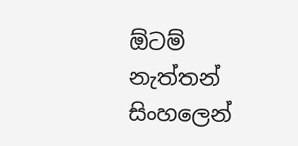ඕටම් නැත්තන් සිංහලෙන්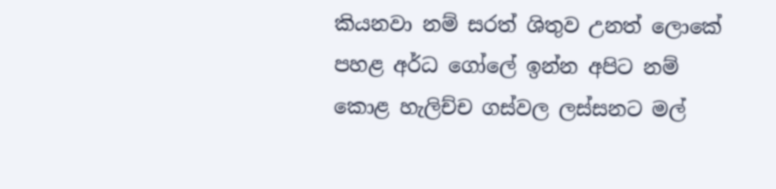කියනවා නම් සරත් ශිතුව උනත් ලොකේ පහළ අර්ධ ගෝලේ ඉන්න අපිට නම් කොළ හැලිච්ච ගස්වල ලස්සනට මල්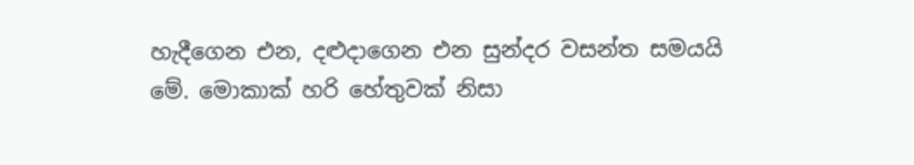හැදීගෙන එන, දළුදාගෙන එන සුන්දර වසන්ත සමයයි මේ. මොකාක් හරි හේතුවක් නිසා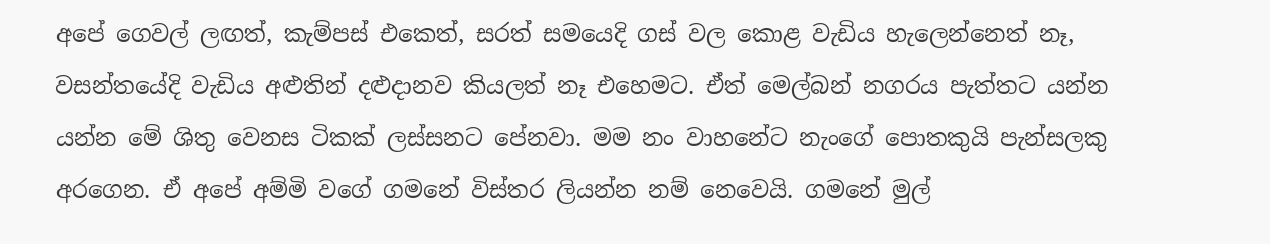අපේ ගෙවල් ලඟත්, කැම්පස් එකෙත්, සරත් සමයෙදි ගස් වල කොළ වැඩිය හැලෙන්නෙත් නෑ, වසන්තයේදි වැඩිය අළුතින් දළුදානව කියලත් නෑ එහෙමට. ඒත් මෙල්බන් නගරය පැත්තට යන්න යන්න මේ ශිතු වෙනස ටිකක් ලස්සනට පේනවා. මම නං වාහනේට නැංගේ පොතකුයි පැන්සලකු අරගෙන. ඒ අපේ අම්මි වගේ ගමනේ විස්තර ලියන්න නම් නෙවෙයි. ගමනේ මුල්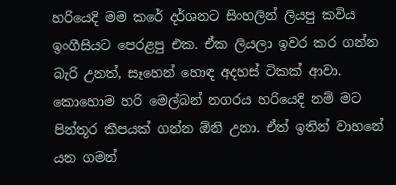හරියෙදි මම කරේ දර්ශනට සිංහලින් ලියපු කවිය ඉංගීසියට පෙරළපු එක. ඒක ලියලා ඉවර කර ගන්න බැරි උනත්, සෑහෙන් හොඳ අදහස් ටිකක් ආවා. කොහොම හරි මෙල්බන් නගරය හරියෙදි නම් මට පින්තූර කීපයක් ගන්න ඕනි උනා. ඒත් ඉතින් වාහනේ යන ගමන්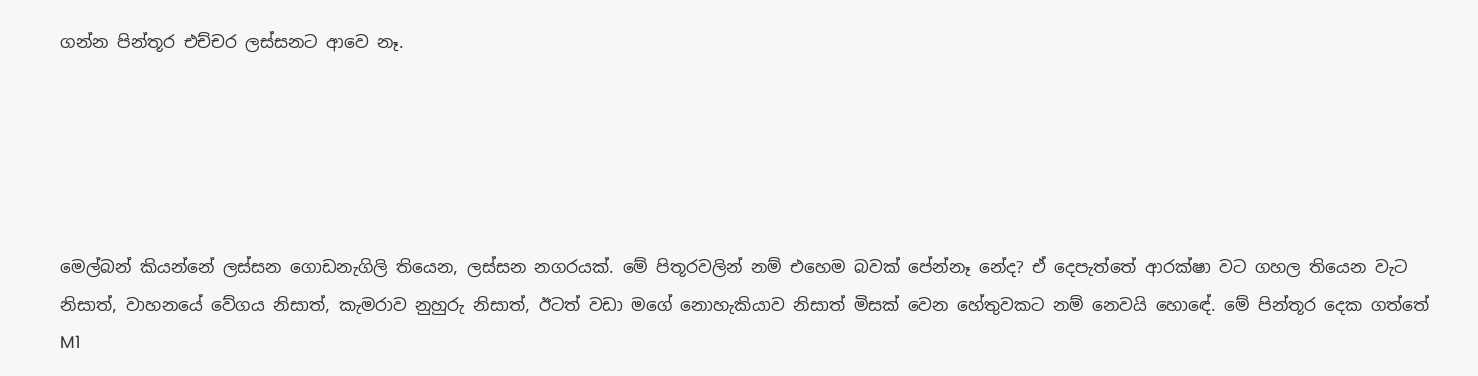ගන්න පින්තූර එච්චර ලස්සනට ආවෙ නෑ.





මෙල්බන් කියන්නේ ලස්සන ගොඩනැගිලි තියෙන, ලස්සන නගරයක්. මේ පිතූරවලින් නම් එහෙම බවක් පේන්නෑ නේද? ඒ දෙපැත්තේ ආරක්ෂා වට ගහල තියෙන වැට නිසාත්, වාහනයේ වේගය නිසාත්, කැමරාව නුහුරු නිසාත්, ඊටත් වඩා මගේ නොහැකියාව නිසාත් මිසක් වෙන හේතුවකට නම් නෙවයි හොඳේ. මේ පින්තූර දෙක ගත්තේ M1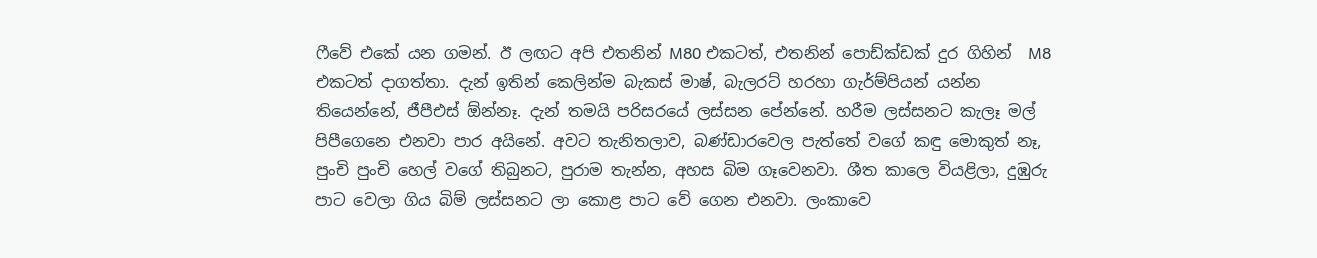ෆීවේ එකේ යන ගමන්. ඊ ලඟට අපි එතනින් M80 එකටත්, එතනින් පොඩ්ක්ඩක් දුර ගිහින්  M8 එකටත් දාගත්තා. දැන් ඉතින් කෙලින්ම බැකස් මාෂ්, බැලරට් හරහා ගැර්ම්පියන් යන්න තියෙන්නේ, ජීපීඑස් ඕන්නෑ. දැන් තමයි පරිසරයේ ලස්සන පේන්නේ. හරීම ලස්සනට කැලෑ මල් පිපීගෙනෙ එනවා පාර අයිනේ. අවට තැනිතලාව, බණ්ඩාරවෙල පැත්තේ වගේ කඳු මොකුත් නෑ, පුංචි පුංචි හෙල් වගේ තිබුනට, පුරාම තැන්න, අහස බිම ගෑවෙනවා. ශීත කාලෙ වියළිලා, දුඹුරු පාට වෙලා ගිය බිම් ලස්සනට ලා කොළ පාට වේ ගෙන එනවා. ලංකාවෙ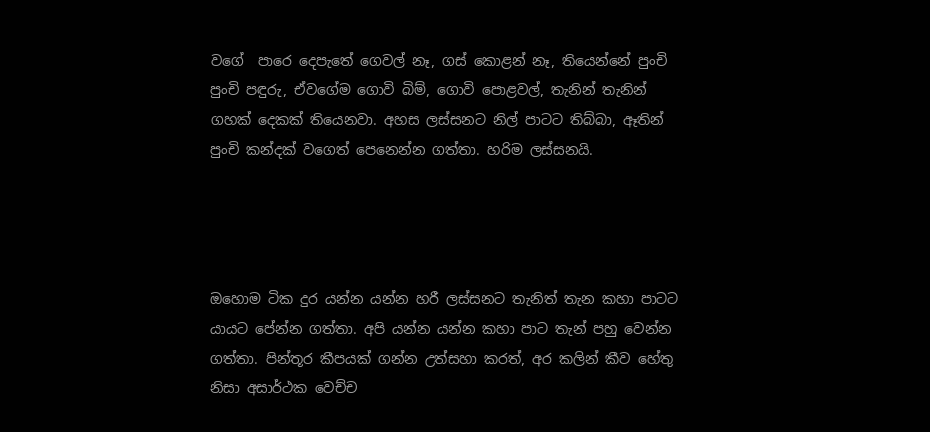වගේ  පාරෙ දෙපැතේ ගෙවල් නෑ, ගස් කොළන් නෑ, තියෙන්නේ පුංචි පුංචි පඳුරු, ඒවගේම ගොවි බිම්, ගොවි පොළවල්, තැනින් තැනින් ගහක් දෙකක් තියෙනවා. අහස ලස්සනට නිල් පාටට තිබ්බා, ඈතින් පුංචි කන්දක් වගෙත් පෙනෙන්න ගත්තා. හරිම ලස්සනයි.




ඔහොම ටික දුර යන්න යන්න හරී ලස්සනට තැනිත් තැන කහා පාටට යායට පේන්න ගත්තා. අපි යන්න යන්න කහා පාට තැන් පහු වෙන්න ගත්තා. පින්තූර කීපයක් ගන්න උත්සහා කරත්, අර කලින් කීව හේතු නිසා අසාර්ථක වෙච්ච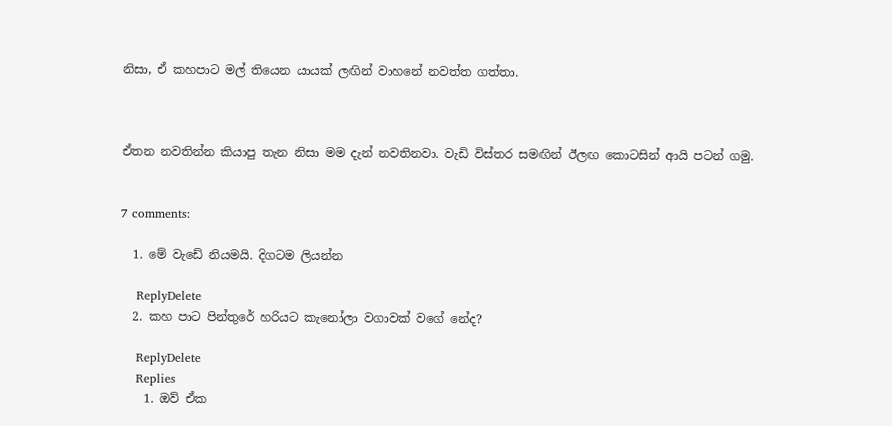නිසා, ඒ කහපාට මල් තියෙන යායක් ලඟින් වාහනේ නවත්ත ගත්තා.



ඒතන නවතින්න කියාපු තැන නිසා මම දැන් නවතිනවා. වැඩි විස්තර සමඟින් ඊලඟ කොටසින් ආයි පටන් ගමු.


7 comments:

  1. මේ වැඩේ නියමයි. දිගටම ලියන්න

    ReplyDelete
  2. කහ පාට පින්තුරේ හරියට කැනෝලා වගාවක් වගේ නේද?

    ReplyDelete
    Replies
    1. ඔව් ඒක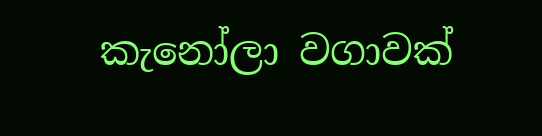කැනෝලා වගාවක්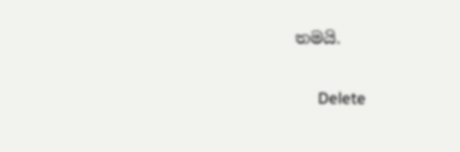තමයි.

      Delete